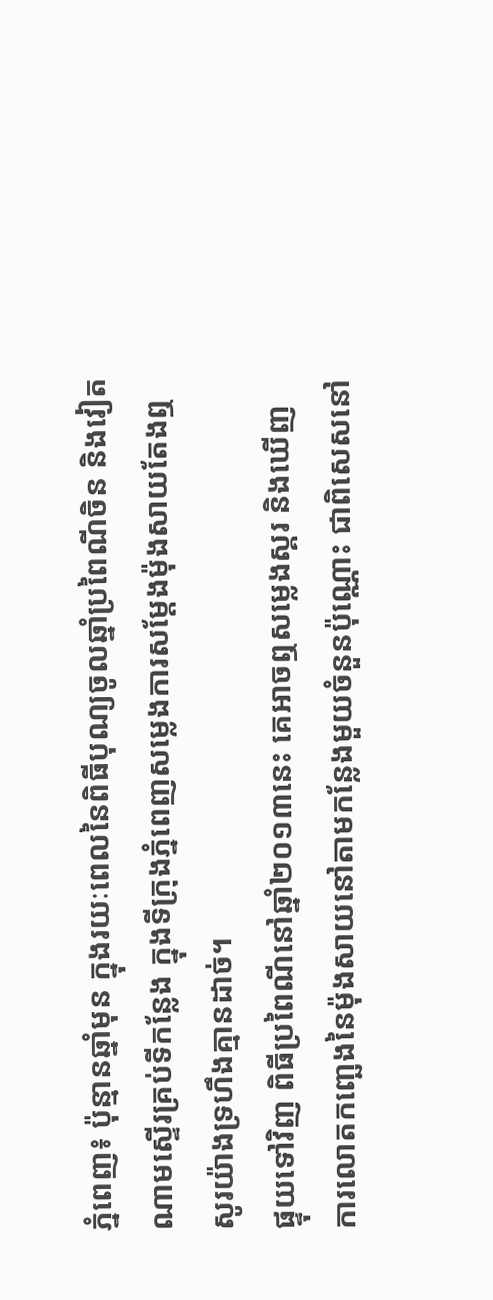ភ្នំពេញ៖ ប៉ុន្មានឆ្នាំមុន ក្នុងរយៈពេលនៃពិធីបុណ្យចូលឆ្នាំប្រពៃណីចិន និងវៀតណាមស្ទើរគ្រប់ទីកន្លែង ក្នុងទីក្រុងភ្នំពេញសម្លេងការសម្តែងម៉ុងសាយតែងឮសូរយ៉ាងទ្រហឹងគ្មានដាច់។
ផ្ទុយទៅវិញ ពិធីប្រពៃណីនៅឆ្នាំ២០១៣នេះ គេអាចឮសម្លេងស្គរ និងឃើញ ការលោតកញ្ឆេងនៃម៉ុងសាយនៅតាមកន្លែងមួយចំនួនប៉ុណ្ណោះ ជាពិសេសនៅ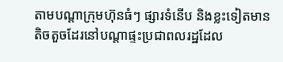តាមបណ្តាក្រុមហ៊ុនធំៗ ផ្សារទំនើប និងខ្លះទៀតមានតិចតួចដែរនៅបណ្តាផ្ទះប្រជាពលរដ្ឋដែល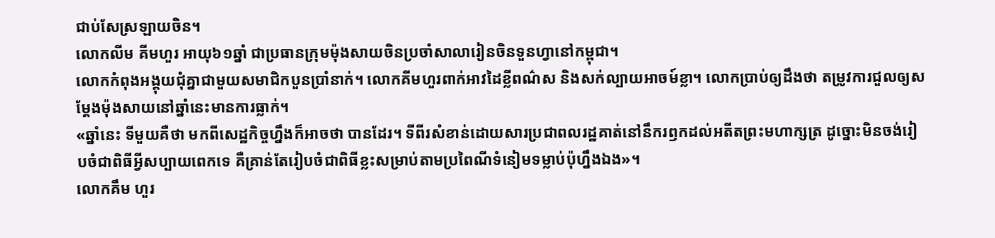ជាប់សែស្រឡាយចិន។
លោកលីម គីមហួរ អាយុ៦១ឆ្នាំ ជាប្រធានក្រុមម៉ុងសាយចិនប្រចាំសាលារៀនចិនទួនហ្វានៅកម្ពុជា។
លោកកំពុងអង្គុយជុំគ្នាជាមួយសមាជិកបួនប្រាំនាក់។ លោកគីមហួរពាក់អាវដៃខ្លីពណ៌ស និងសក់ល្បាយអាចម៍ខ្លា។ លោកប្រាប់ឲ្យដឹងថា តម្រូវការជួលឲ្យសម្តែងម៉ុងសាយនៅឆ្នាំនេះមានការធ្លាក់។
«ឆ្នាំនេះ ទីមួយគឺថា មកពីសេដ្ឋកិច្ចហ្នឹងក៏អាចថា បានដែរ។ ទីពីរសំខាន់ដោយសារប្រជាពលរដ្ឋគាត់នៅនឹករឭកដល់អតីតព្រះមហាក្សត្រ ដូច្នោះមិនចង់រៀបចំជាពិធីអ្វីសប្បាយពេកទេ គឺគ្រាន់តែរៀបចំជាពិធីខ្លះសម្រាប់តាមប្រពៃណីទំនៀមទម្លាប់ប៉ុហ្នឹងឯង»។
លោកគឹម ហួរ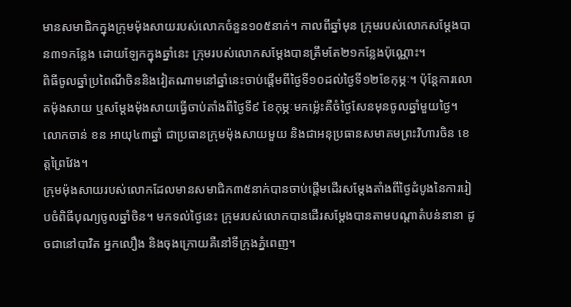មានសមាជិកក្នុងក្រុមម៉ុងសាយរបស់លោកចំនួន១០៥នាក់។ កាលពីឆ្នាំមុន ក្រុមរបស់លោកសម្តែងបាន៣១កន្លែង ដោយឡែកក្នុងឆ្នាំនេះ ក្រុមរបស់លោកសម្តែងបានត្រឹមតែ២១កន្លែងប៉ុណ្ណោះ។
ពិធីចូលឆ្នាំប្រពៃណីចិននិងវៀតណាមនៅឆ្នាំនេះចាប់ផ្តើមពីថ្ងៃទី១០ដល់ថ្ងៃទី១២ខែកុម្ភៈ។ ប៉ុន្តែការលោតម៉ុងសាយ ឬសម្តែងម៉ុងសាយធ្វើចាប់តាំងពីថ្ងៃទី៩ ខែកុម្ភៈមកម្ល៉េះគឺចំថ្ងៃសែនមុនចូលឆ្នាំមួយថ្ងៃ។
លោកចាន់ ខន អាយុ៤៣ឆ្នាំ ជាប្រធានក្រុមម៉ុងសាយមួយ និងជាអនុប្រធានសមាគមព្រះវិហារចិន ខេត្តព្រៃវែង។
ក្រុមម៉ុងសាយរបស់លោកដែលមានសមាជិក៣៥នាក់បានចាប់ផ្តើមដើរសម្តែងតាំងពីថ្ងៃដំបូងនៃការរៀបចំពិធីបុណ្យចូលឆ្នាំចិន។ មកទល់ថ្ងៃនេះ ក្រុមរបស់លោកបានដើរសម្តែងបានតាមបណ្តាតំបន់នានា ដូចជានៅបាវិត អ្នកលឿង និងចុងក្រោយគឺនៅទីក្រុងភ្នំពេញ។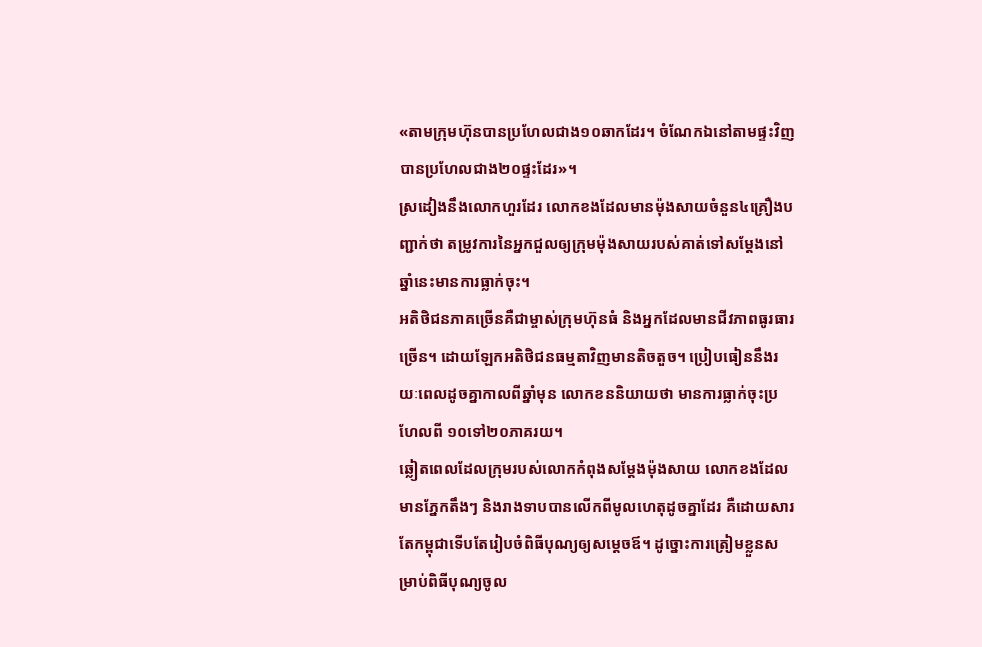«តាមក្រុមហ៊ុនបានប្រហែលជាង១០ឆាកដែរ។ ចំណែកឯនៅតាមផ្ទះវិញបានប្រហែលជាង២០ផ្ទះដែរ»។
ស្រដៀងនឹងលោកហួរដែរ លោកខងដែលមានម៉ុងសាយចំនួន៤គ្រឿងបញ្ជាក់ថា តម្រូវការនៃអ្នកជួលឲ្យក្រុមម៉ុងសាយរបស់គាត់ទៅសម្តែងនៅឆ្នាំនេះមានការធ្លាក់ចុះ។
អតិថិជនភាគច្រើនគឺជាម្ចាស់ក្រុមហ៊ុនធំ និងអ្នកដែលមានជីវភាពធូរធារច្រើន។ ដោយឡែកអតិថិជនធម្មតាវិញមានតិចតួច។ ប្រៀបធៀននឹងរយៈពេលដូចគ្នាកាលពីឆ្នាំមុន លោកខននិយាយថា មានការធ្លាក់ចុះប្រហែលពី ១០ទៅ២០ភាគរយ។
ឆ្លៀតពេលដែលក្រុមរបស់លោកកំពុងសម្តែងម៉ុងសាយ លោកខងដែលមានភ្នែកតឹងៗ និងរាងទាបបានលើកពីមូលហេតុដូចគ្នាដែរ គឺដោយសារតែកម្ពុជាទើបតែរៀបចំពិធីបុណ្យឲ្យសម្តេចឪ។ ដូច្នោះការត្រៀមខ្លួនសម្រាប់ពិធីបុណ្យចូល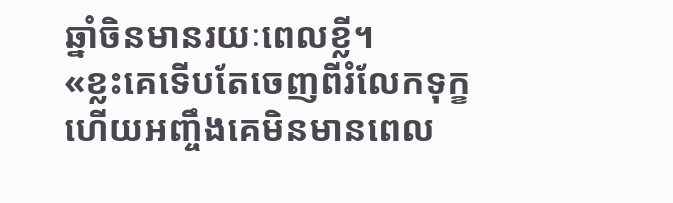ឆ្នាំចិនមានរយៈពេលខ្លី។
«ខ្លះគេទើបតែចេញពីរំលែកទុក្ខ ហើយអញ្ចឹងគេមិនមានពេល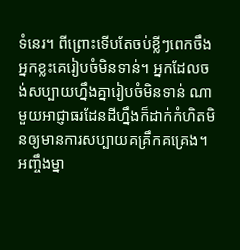ទំនេរ។ ពីព្រោះទើបតែចប់ខ្លីៗពេកចឹង អ្នកខ្លះគេរៀបចំមិនទាន់។ អ្នកដែលចង់សប្បាយហ្នឹងគ្នារៀបចំមិនទាន់ ណាមួយអាជ្ញាធរដែនដីហ្នឹងក៏ដាក់កំហិតមិនឲ្យមានការសប្បាយគគ្រឹកគគ្រេង។អញ្ចឹងម្នា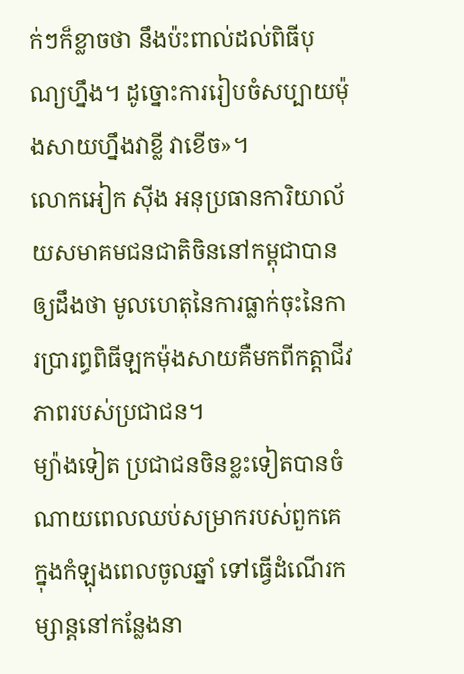ក់ៗក៏ខ្លាចថា នឹងប៉ះពាល់ដល់ពិធីបុណ្យហ្នឹង។ ដូច្នោះការរៀបចំសប្បាយម៉ុងសាយហ្នឹងវាខ្លី វាខើច»។
លោកអៀក ស៊ីង អនុប្រធានការិយាល័យសមាគមជនជាតិចិននៅកម្ពុជាបានឲ្យដឹងថា មូលហេតុនៃការធ្លាក់ចុះនៃការប្រារព្ធពិធីឡកម៉ុងសាយគឺមកពីកត្តាជីវភាពរបស់ប្រជាជន។
ម្យ៉ាងទៀត ប្រជាជនចិនខ្លះទៀតបានចំណាយពេលឈប់សម្រាករបស់ពួកគេ ក្នុងកំឡុងពេលចូលឆ្នាំ ទៅធ្វើដំណើរកម្សាន្តនៅកន្លែងនា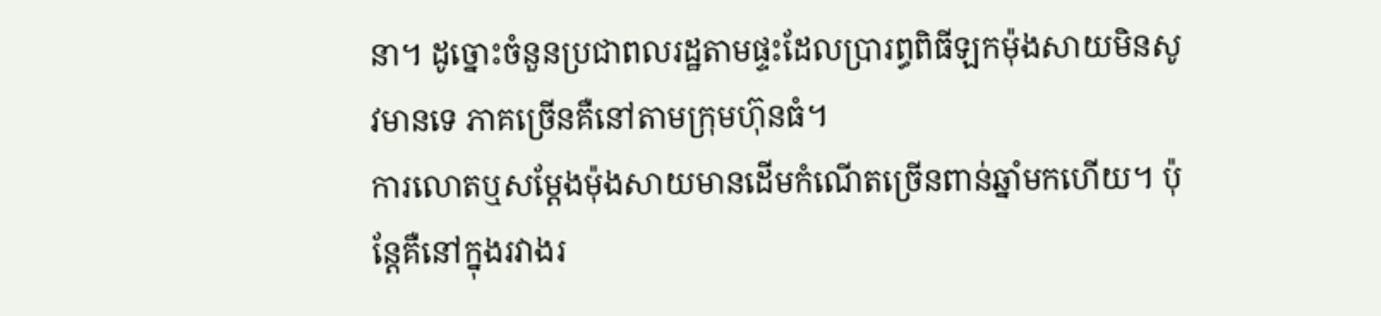នា។ ដូច្នោះចំនួនប្រជាពលរដ្ឋតាមផ្ទះដែលប្រារព្ធពិធីឡកម៉ុងសាយមិនសូវមានទេ ភាគច្រើនគឺនៅតាមក្រុមហ៊ុនធំ។
ការលោតឬសម្តែងម៉ុងសាយមានដើមកំណើតច្រើនពាន់ឆ្នាំមកហើយ។ ប៉ុន្តែគឺនៅក្នុងរវាងរ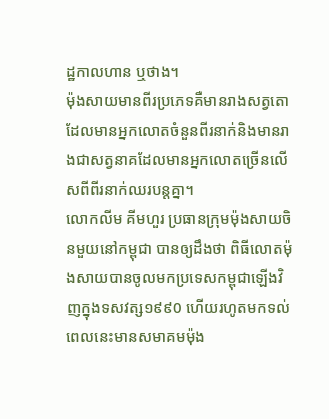ដ្ឋកាលហាន ឬថាង។
ម៉ុងសាយមានពីរប្រភេទគឺមានរាងសត្វតោដែលមានអ្នកលោតចំនួនពីរនាក់និងមានរាងជាសត្វនាគដែលមានអ្នកលោតច្រើនលើសពីពីរនាក់ឈរបន្តគ្នា។
លោកលីម គីមហួរ ប្រធានក្រុមម៉ុងសាយចិនមួយនៅកម្ពុជា បានឲ្យដឹងថា ពិធីលោតម៉ុងសាយបានចូលមកប្រទេសកម្ពុជាឡើងវិញក្នុងទសវត្ស១៩៩0 ហើយរហូតមកទល់ពេលនេះមានសមាគមម៉ុង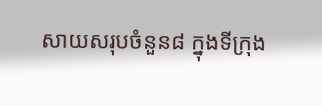សាយសរុបចំនួន៨ ក្នុងទីក្រុង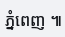ភ្នំពេញ ៕